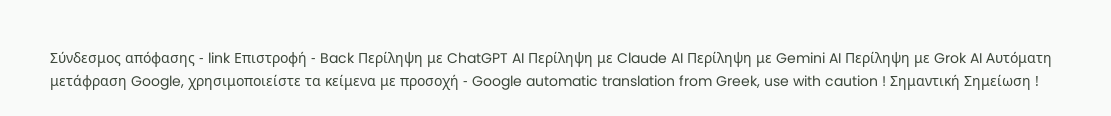Σύνδεσμος απόφασης - link Επιστροφή - Back Περίληψη με ChatGPT AI Περίληψη με Claude AI Περίληψη με Gemini AI Περίληψη με Grok AI Αυτόματη μετάφραση Google, χρησιμοποιείστε τα κείμενα με προσοχή - Google automatic translation from Greek, use with caution ! Σημαντική Σημείωση !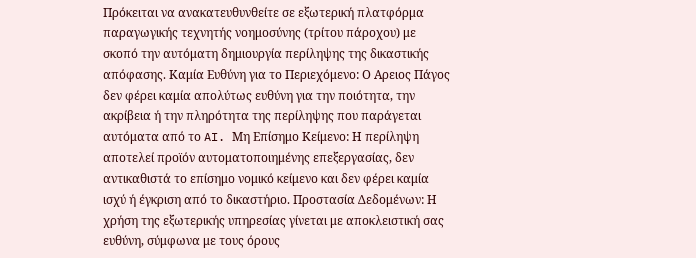Πρόκειται να ανακατευθυνθείτε σε εξωτερική πλατφόρμα παραγωγικής τεχνητής νοημοσύνης (τρίτου πάροχου) με σκοπό την αυτόματη δημιουργία περίληψης της δικαστικής απόφασης. Καμία Ευθύνη για το Περιεχόμενο: Ο Αρειος Πάγος δεν φέρει καμία απολύτως ευθύνη για την ποιότητα, την ακρίβεια ή την πληρότητα της περίληψης που παράγεται αυτόματα από το AI. Μη Επίσημο Κείμενο: Η περίληψη αποτελεί προϊόν αυτοματοποιημένης επεξεργασίας, δεν αντικαθιστά το επίσημο νομικό κείμενο και δεν φέρει καμία ισχύ ή έγκριση από το δικαστήριο. Προστασία Δεδομένων: Η χρήση της εξωτερικής υπηρεσίας γίνεται με αποκλειστική σας ευθύνη, σύμφωνα με τους όρους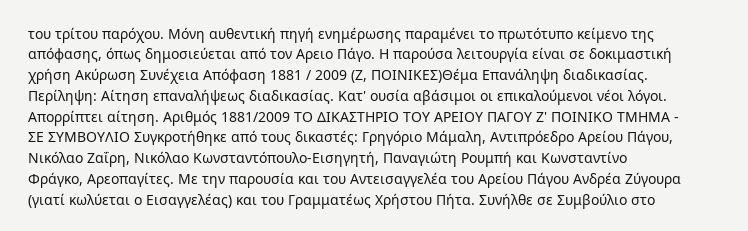του τρίτου παρόχου. Μόνη αυθεντική πηγή ενημέρωσης παραμένει το πρωτότυπο κείμενο της απόφασης, όπως δημοσιεύεται από τον Αρειο Πάγο. Η παρούσα λειτουργία είναι σε δοκιμαστική χρήση Ακύρωση Συνέχεια Απόφαση 1881 / 2009 (Ζ, ΠΟΙΝΙΚΕΣ)Θέμα Επανάληψη διαδικασίας. Περίληψη: Αίτηση επαναλήψεως διαδικασίας. Κατ' ουσία αβάσιμοι οι επικαλούμενοι νέοι λόγοι. Απορρίπτει αίτηση. Αριθμός 1881/2009 ΤΟ ΔΙΚΑΣΤΗΡΙΟ ΤΟΥ ΑΡΕΙΟΥ ΠΑΓΟΥ Ζ' ΠΟΙΝΙΚΟ ΤΜΗΜΑ - ΣΕ ΣΥΜΒΟΥΛΙΟ Συγκροτήθηκε από τους δικαστές: Γρηγόριο Μάμαλη, Αντιπρόεδρο Αρείου Πάγου, Νικόλαο Ζαΐρη, Νικόλαο Κωνσταντόπουλο-Εισηγητή, Παναγιώτη Ρουμπή και Κωνσταντίνο Φράγκο, Αρεοπαγίτες. Με την παρουσία και του Αντεισαγγελέα του Αρείου Πάγου Ανδρέα Ζύγουρα (γιατί κωλύεται ο Εισαγγελέας) και του Γραμματέως Χρήστου Πήτα. Συνήλθε σε Συμβούλιο στο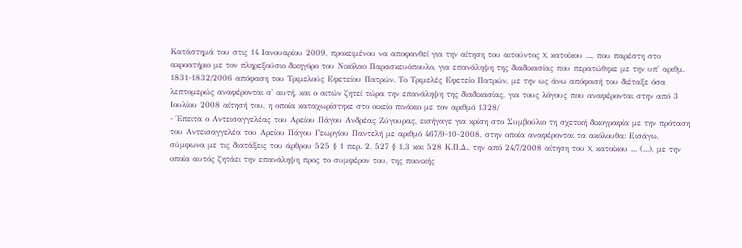Κατάστημά του στις 14 Ιανουαρίου 2009, προκειμένου να αποφανθεί για την αίτηση του αιτούντος X, κατοίκου ..., που παρέστη στο ακροατήριο με τον πληρεξούσιο δικηγόρο του Νικόλαο Παρασκευόπουλο, για επανάληψη της διαδικασίας που περατώθηκε με την υπ' αριθμ. 1831-1832/2006 απόφαση του Τριμελούς Εφετείου Πατρών. Το Τριμελές Εφετείο Πατρών, με την ως άνω απόφασή του διέταξε όσα λεπτομερώς αναφέρονται σ' αυτή, και ο αιτών ζητεί τώρα την επανάληψη της διαδικασίας, για τους λόγους που αναφέρονται στην από 3 Ιουλίου 2008 αίτησή του, η οποία καταχωρίστηκε στο οικείο πινάκιο με τον αριθμό 1328/
- Έπειτα ο Αντεισαγγελέας του Αρείου Πάγου Ανδρέας Ζύγουρας, εισήγαγε για κρίση στο Συμβούλιο τη σχετική δικογραφία με την πρόταση του Αντεισαγγελέα του Αρείου Πάγου Γεωργίου Παντελή με αριθμό 467/9-10-2008, στην οποία αναφέρονται τα ακόλουθα: Εισάγω, σύμφωνα με τις διατάξεις του άρθρου 525 § 1 περ. 2, 527 § 1,3 και 528 Κ.Π.Δ., την από 24/7/2008 αίτηση του X, κατοίκου ... (...), με την οποία αυτός ζητάει την επανάληψη προς το συμφέρον του, της ποινικής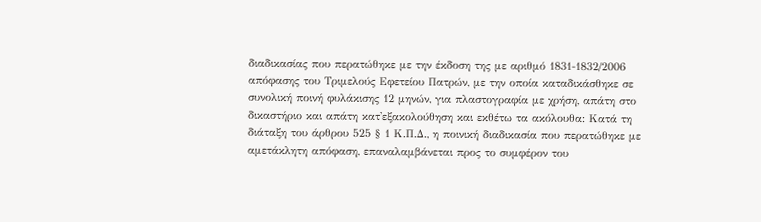διαδικασίας που περατώθηκε με την έκδοση της με αριθμό 1831-1832/2006 απόφασης του Τριμελούς Εφετείου Πατρών, με την οποία καταδικάσθηκε σε συνολική ποινή φυλάκισης 12 μηνών, για πλαστογραφία με χρήση, απάτη στο δικαστήριο και απάτη κατ'εξακολούθηση και εκθέτω τα ακόλουθα: Κατά τη διάταξη του άρθρου 525 § 1 Κ.Π.Δ., η ποινική διαδικασία που περατώθηκε με αμετάκλητη απόφαση, επαναλαμβάνεται προς το συμφέρον του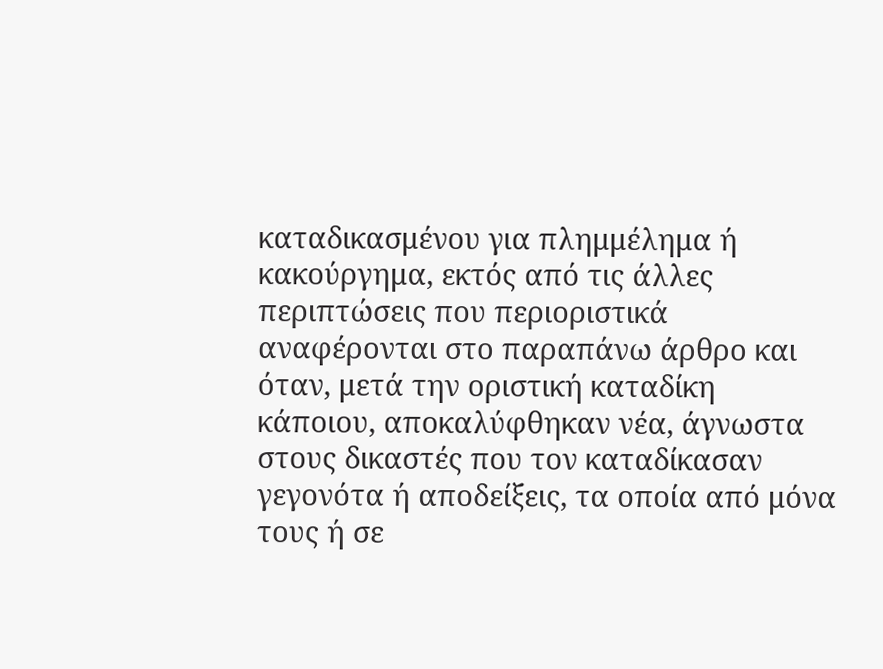καταδικασμένου για πλημμέλημα ή κακούργημα, εκτός από τις άλλες περιπτώσεις που περιοριστικά αναφέρονται στο παραπάνω άρθρο και όταν, μετά την οριστική καταδίκη κάποιου, αποκαλύφθηκαν νέα, άγνωστα στους δικαστές που τον καταδίκασαν γεγονότα ή αποδείξεις, τα οποία από μόνα τους ή σε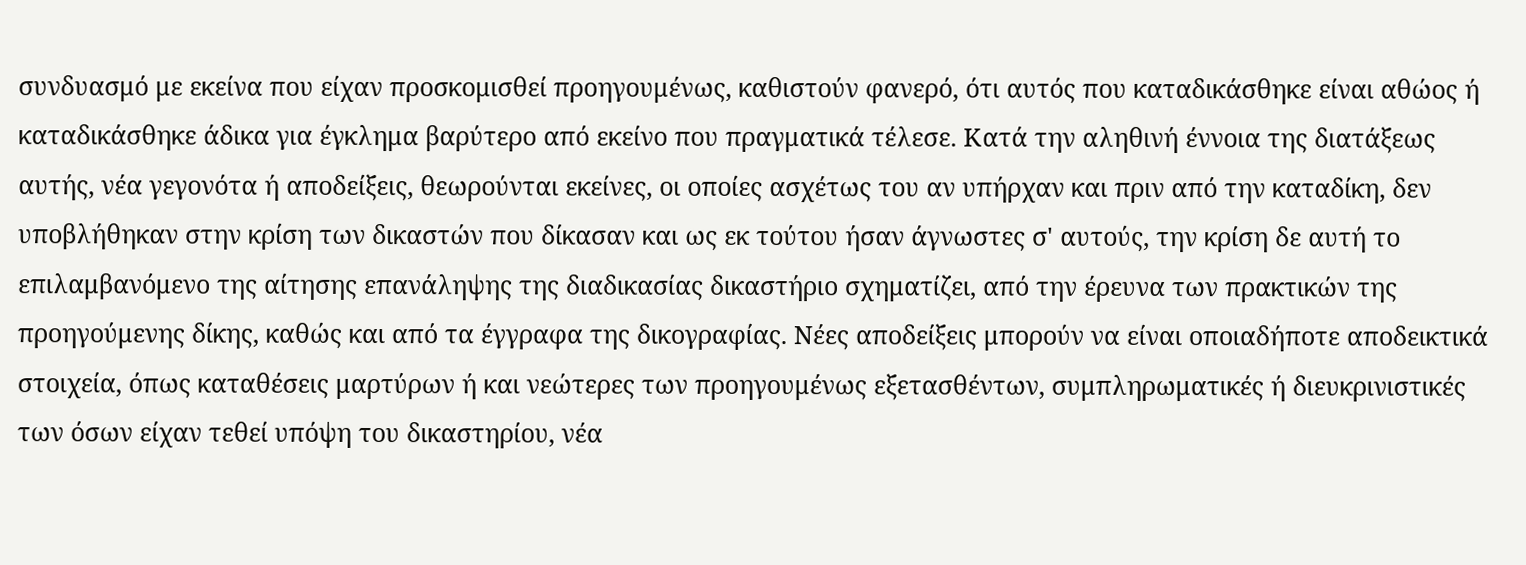συνδυασμό με εκείνα που είχαν προσκομισθεί προηγουμένως, καθιστούν φανερό, ότι αυτός που καταδικάσθηκε είναι αθώος ή καταδικάσθηκε άδικα για έγκλημα βαρύτερο από εκείνο που πραγματικά τέλεσε. Κατά την αληθινή έννοια της διατάξεως αυτής, νέα γεγονότα ή αποδείξεις, θεωρούνται εκείνες, οι οποίες ασχέτως του αν υπήρχαν και πριν από την καταδίκη, δεν υποβλήθηκαν στην κρίση των δικαστών που δίκασαν και ως εκ τούτου ήσαν άγνωστες σ' αυτούς, την κρίση δε αυτή το επιλαμβανόμενο της αίτησης επανάληψης της διαδικασίας δικαστήριο σχηματίζει, από την έρευνα των πρακτικών της προηγούμενης δίκης, καθώς και από τα έγγραφα της δικογραφίας. Νέες αποδείξεις μπορούν να είναι οποιαδήποτε αποδεικτικά στοιχεία, όπως καταθέσεις μαρτύρων ή και νεώτερες των προηγουμένως εξετασθέντων, συμπληρωματικές ή διευκρινιστικές των όσων είχαν τεθεί υπόψη του δικαστηρίου, νέα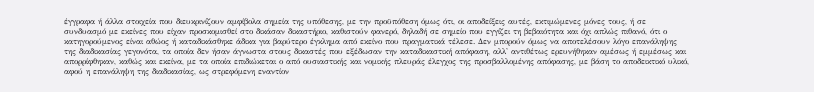έγγραφα ή άλλα στοιχεία που διευκρινίζουν αμφίβολα σημεία της υπόθεσης, με την προϋπόθεση όμως ότι, οι αποδείξεις αυτές, εκτιμώμενες μόνες τους, ή σε συνδυασμό με εκείνες που είχαν προσκομισθεί στο δικάσαν δικαστήριο, καθιστούν φανερό, δηλαδή σε σημείο που εγγίζει τη βεβαιότητα και όχι απλώς πιθανό, ότι ο κατηγορούμενος είναι αθώος ή καταδικάσθηκε άδικα για βαρύτερο έγκλημα από εκείνο που πραγματικά τέλεσε. Δεν μπορούν όμως να αποτελέσουν λόγο επανάληψης της διαδικασίας γεγονότα, τα οποία δεν ήσαν άγνωστα στους δικαστές που εξέδωσαν την καταδικαστική απόφαση, αλλ' αντιθέτως ερευνήθηκαν αμέσως ή εμμέσως και απορρίφθηκαν, καθώς και εκείνα, με τα οποία επιδιώκεται ο από ουσιαστικής και νομικής πλευράς έλεγχος της προσβαλλομένης απόφασης, με βάση το αποδεικτικό υλικό, αφού η επανάληψη της διαδικασίας, ως στρεφόμενη εναντίον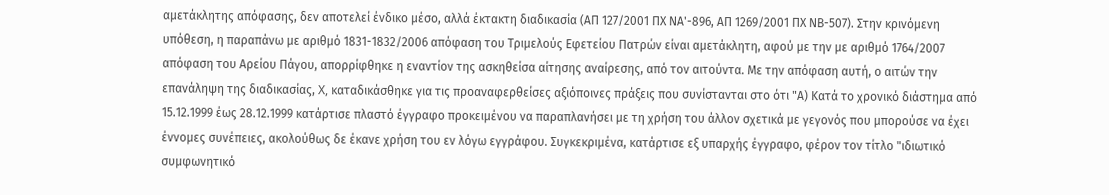αμετάκλητης απόφασης, δεν αποτελεί ένδικο μέσο, αλλά έκτακτη διαδικασία (ΑΠ 127/2001 ΠΧ ΝΑ'-896, ΑΠ 1269/2001 ΠΧ ΝΒ-507). Στην κρινόμενη υπόθεση, η παραπάνω με αριθμό 1831-1832/2006 απόφαση του Τριμελούς Εφετείου Πατρών είναι αμετάκλητη, αφού με την με αριθμό 1764/2007 απόφαση του Αρείου Πάγου, απορρίφθηκε η εναντίον της ασκηθείσα αίτησης αναίρεσης, από τον αιτούντα. Με την απόφαση αυτή, ο αιτών την επανάληψη της διαδικασίας, X, καταδικάσθηκε για τις προαναφερθείσες αξιόποινες πράξεις που συνίστανται στο ότι "Α) Κατά το χρονικό διάστημα από 15.12.1999 έως 28.12.1999 κατάρτισε πλαστό έγγραφο προκειμένου να παραπλανήσει με τη χρήση του άλλον σχετικά με γεγονός που μπορούσε να έχει έννομες συνέπειες, ακολούθως δε έκανε χρήση του εν λόγω εγγράφου. Συγκεκριμένα, κατάρτισε εξ υπαρχής έγγραφο, φέρον τον τίτλο "ιδιωτικό συμφωνητικό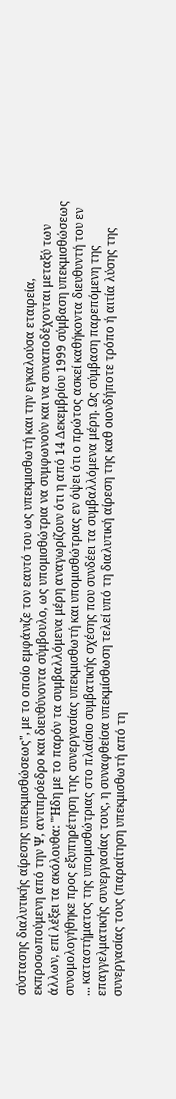σύστασης διαλυτικής αίρεσης υπεκμισθώσεως", με το οποίο εμφάνιζε τον εαυτό του ως υπεκμισθωτή και την εγκαλούσα εταιρεία, εκπροσωπούμενη από την Ψ, αντιπρόεδρο και διευθύνοντα σύμβουλο, ως υπομισθώτρια να συμφωνούν και να συναποδέχονται μεταξύ των άλλων, επί λέξει τα ακόλουθα: "Ήδη με το παρόν τα συμβαλλόμενα μέρη αναγωρίζουν ότι η από 14 Δεκεμβρίου 1999 σύμβαση υπεκμισθώσεως συνομολογήθηκε προς εξυπηρέτηση της συνεργασίας υπεκμισθωτή και υπομισθώτριας εν όψει ότι ο πρώτος ασκεί καθήκοντα διευθυντή του εν ... καταστήματος της υπομισθώτριας στο πλαίσιο συμβατικής σχέσης που συνδέει τα συμβαλλόμενα μέρη. Ως σύμβαση παρεπόμενη της επαγγελματικής συνεργασίας τους, η συναφθείσα υπεκμίσθωση τελεί υπό τη διαλυτική αίρεση της καθ οιονδήποτε τρόπο ή αιτία λύσης της συνεργασίας τους (παραίτηση υπεκμισθωτή από τη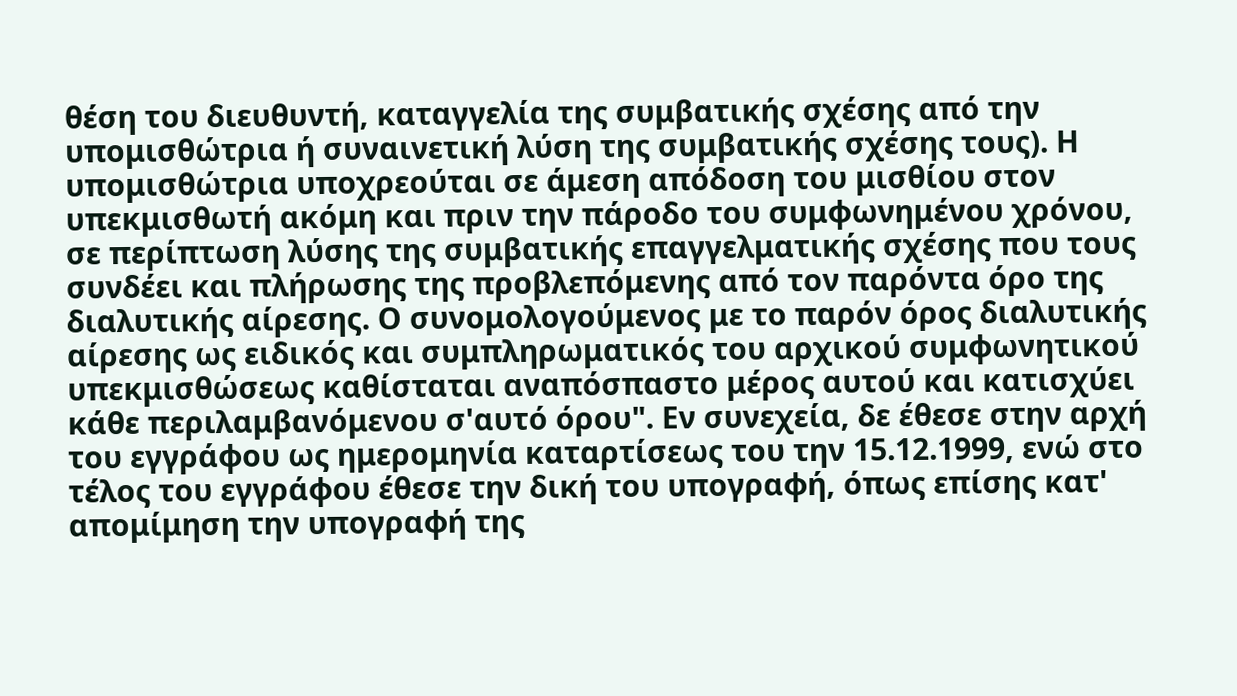θέση του διευθυντή, καταγγελία της συμβατικής σχέσης από την υπομισθώτρια ή συναινετική λύση της συμβατικής σχέσης τους). Η υπομισθώτρια υποχρεούται σε άμεση απόδοση του μισθίου στον υπεκμισθωτή ακόμη και πριν την πάροδο του συμφωνημένου χρόνου, σε περίπτωση λύσης της συμβατικής επαγγελματικής σχέσης που τους συνδέει και πλήρωσης της προβλεπόμενης από τον παρόντα όρο της διαλυτικής αίρεσης. Ο συνομολογούμενος με το παρόν όρος διαλυτικής αίρεσης ως ειδικός και συμπληρωματικός του αρχικού συμφωνητικού υπεκμισθώσεως καθίσταται αναπόσπαστο μέρος αυτού και κατισχύει κάθε περιλαμβανόμενου σ'αυτό όρου". Εν συνεχεία, δε έθεσε στην αρχή του εγγράφου ως ημερομηνία καταρτίσεως του την 15.12.1999, ενώ στο τέλος του εγγράφου έθεσε την δική του υπογραφή, όπως επίσης κατ' απομίμηση την υπογραφή της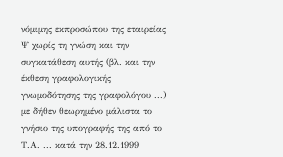νόμιμης εκπροσώπου της εταιρείας Ψ χωρίς τη γνώση και την συγκατάθεση αυτής (βλ. και την έκθεση γραφολογικής γνωμοδότησης της γραφολόγου ...) με δήθεν θεωρημένο μάλιστα το γνήσιο της υπογραφής της από το Τ.Α. ... κατά την 28.12.1999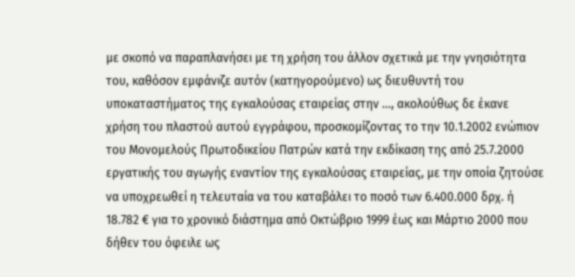με σκοπό να παραπλανήσει με τη χρήση του άλλον σχετικά με την γνησιότητα του, καθόσον εμφάνιζε αυτόν (κατηγορούμενο) ως διευθυντή του υποκαταστήματος της εγκαλούσας εταιρείας στην ..., ακολούθως δε έκανε χρήση του πλαστού αυτού εγγράφου, προσκομίζοντας το την 10.1.2002 ενώπιον του Μονομελούς Πρωτοδικείου Πατρών κατά την εκδίκαση της από 25.7.2000 εργατικής του αγωγής εναντίον της εγκαλούσας εταιρείας, με την οποία ζητούσε να υποχρεωθεί η τελευταία να του καταβάλει το ποσό των 6.400.000 δρχ. ή 18.782 € για το χρονικό διάστημα από Οκτώβριο 1999 έως και Μάρτιο 2000 που δήθεν του όφειλε ως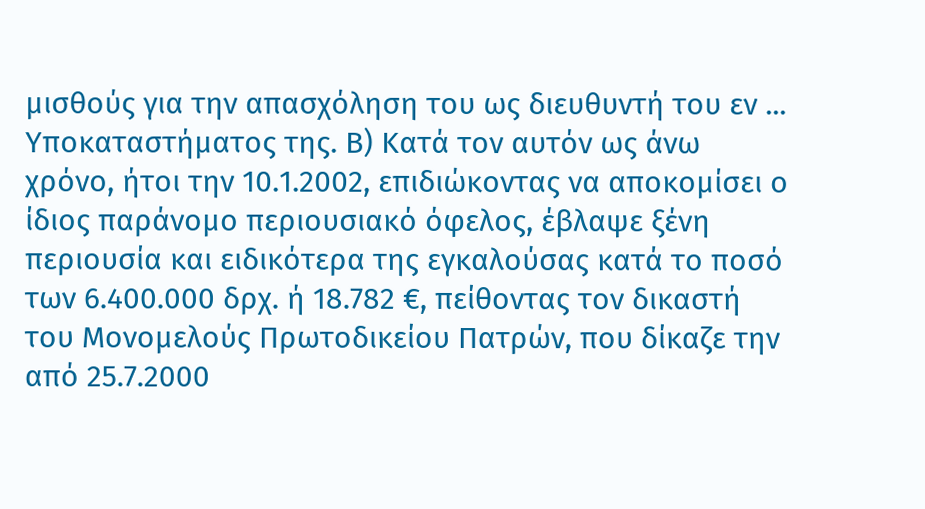μισθούς για την απασχόληση του ως διευθυντή του εν ... Υποκαταστήματος της. Β) Κατά τον αυτόν ως άνω χρόνο, ήτοι την 10.1.2002, επιδιώκοντας να αποκομίσει ο ίδιος παράνομο περιουσιακό όφελος, έβλαψε ξένη περιουσία και ειδικότερα της εγκαλούσας κατά το ποσό των 6.400.000 δρχ. ή 18.782 €, πείθοντας τον δικαστή του Μονομελούς Πρωτοδικείου Πατρών, που δίκαζε την από 25.7.2000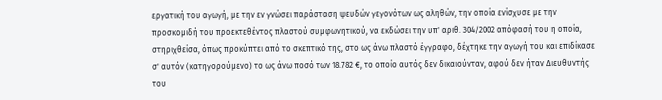εργατική του αγωγή, με την εν γνώσει παράσταση ψευδών γεγονότων ως αληθών, την οποία ενίσχυσε με την προσκομιδή του προεκτεθέντος πλαστού συμφωνητικού, να εκδώσει την υπ' αριθ. 304/2002 απόφασή του η οποία, στηριχθείσα, όπως προκύπτει από το σκεπτικό της, στο ως άνω πλαστό έγγραφο, δέχτηκε την αγωγή του και επιδίκασε σ' αυτόν (κατηγορούμενο) το ως άνω ποσό των 18.782 €, το οποίο αυτός δεν δικαιούνταν, αφού δεν ήταν Διευθυντής του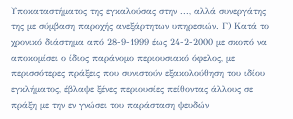Υποκαταστήματος της εγκαλούσας στην ..., αλλά συνεργάτης της με σύμβαση παροχής ανεξάρτητων υπηρεσιών. Γ) Κατά το χρονικό διάστημα από 28-9-1999 έως 24-2-2000 με σκοπό να αποκομίσει ο ίδιος παράνομο περιουσιακό όφελος, με περισσότερες πράξεις που συνιστούν εξακολούθηση του ιδίου εγκλήματος, έβλαψε ξένες περιουσίες πείθοντας άλλους σε πράξη με την εν γνώσει του παράσταση ψευδών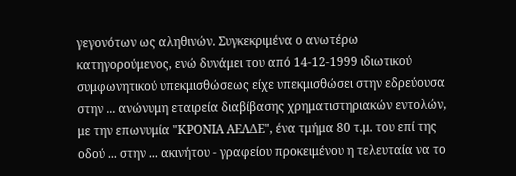γεγονότων ως αληθινών. Συγκεκριμένα ο ανωτέρω κατηγορούμενος, ενώ δυνάμει του από 14-12-1999 ιδιωτικού συμφωνητικού υπεκμισθώσεως είχε υπεκμισθώσει στην εδρεύουσα στην ... ανώνυμη εταιρεία διαβίβασης χρηματιστηριακών εντολών, με την επωνυμία "ΚΡΟΝΙΑ ΑΕΛΔΕ", ένα τμήμα 80 τ.μ. του επί της οδού ... στην ... ακινήτου - γραφείου προκειμένου η τελευταία να το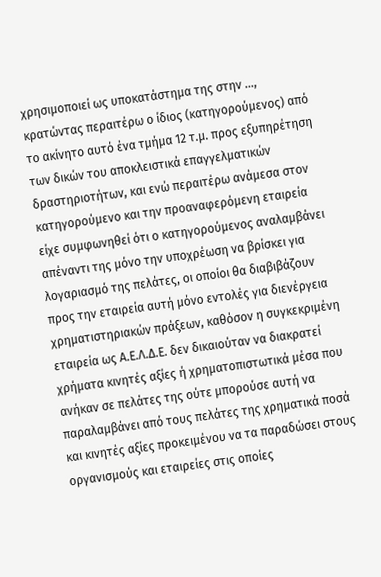χρησιμοποιεί ως υποκατάστημα της στην ..., κρατώντας περαιτέρω ο ίδιος (κατηγορούμενος) από το ακίνητο αυτό ένα τμήμα 12 τ.μ. προς εξυπηρέτηση των δικών του αποκλειστικά επαγγελματικών δραστηριοτήτων, και ενώ περαιτέρω ανάμεσα στον κατηγορούμενο και την προαναφερόμενη εταιρεία είχε συμφωνηθεί ότι ο κατηγορούμενος αναλαμβάνει απέναντι της μόνο την υποχρέωση να βρίσκει για λογαριασμό της πελάτες, οι οποίοι θα διαβιβάζουν προς την εταιρεία αυτή μόνο εντολές για διενέργεια χρηματιστηριακών πράξεων, καθόσον η συγκεκριμένη εταιρεία ως Α.Ε.Λ.Δ.Ε. δεν δικαιούταν να διακρατεί χρήματα κινητές αξίες ή χρηματοπιστωτικά μέσα που ανήκαν σε πελάτες της ούτε μπορούσε αυτή να παραλαμβάνει από τους πελάτες της χρηματικά ποσά και κινητές αξίες προκειμένου να τα παραδώσει στους οργανισμούς και εταιρείες στις οποίες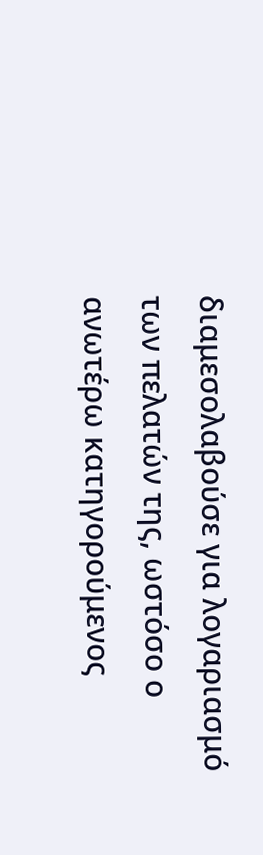διαμεσολαβούσε για λογαριασμό των πελατών της, ωστόσο ο ανωτέρω κατηγορούμενος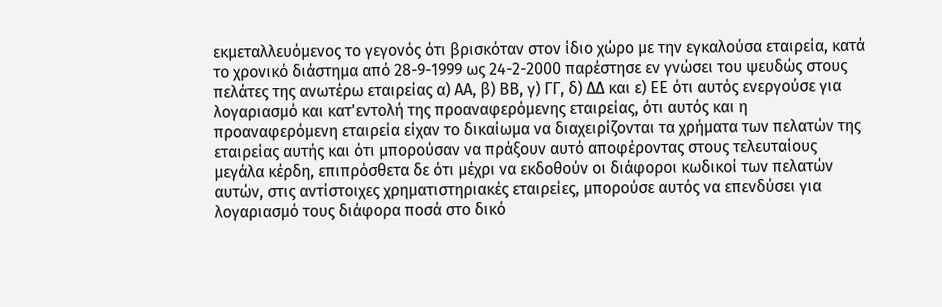εκμεταλλευόμενος το γεγονός ότι βρισκόταν στον ίδιο χώρο με την εγκαλούσα εταιρεία, κατά το χρονικό διάστημα από 28-9-1999 ως 24-2-2000 παρέστησε εν γνώσει του ψευδώς στους πελάτες της ανωτέρω εταιρείας α) ΑΑ, β) ΒΒ, γ) ΓΓ, δ) ΔΔ και ε) ΕΕ ότι αυτός ενεργούσε για λογαριασμό και κατ'εντολή της προαναφερόμενης εταιρείας, ότι αυτός και η προαναφερόμενη εταιρεία είχαν το δικαίωμα να διαχειρίζονται τα χρήματα των πελατών της εταιρείας αυτής και ότι μπορούσαν να πράξουν αυτό αποφέροντας στους τελευταίους μεγάλα κέρδη, επιπρόσθετα δε ότι μέχρι να εκδοθούν οι διάφοροι κωδικοί των πελατών αυτών, στις αντίστοιχες χρηματιστηριακές εταιρείες, μπορούσε αυτός να επενδύσει για λογαριασμό τους διάφορα ποσά στο δικό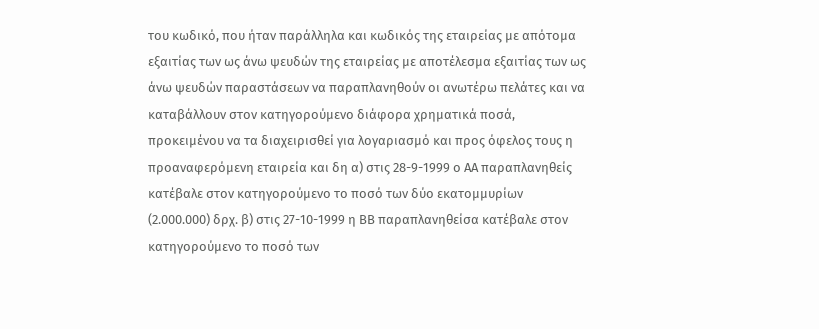του κωδικό, που ήταν παράλληλα και κωδικός της εταιρείας με απότομα εξαιτίας των ως άνω ψευδών της εταιρείας με αποτέλεσμα εξαιτίας των ως άνω ψευδών παραστάσεων να παραπλανηθούν οι ανωτέρω πελάτες και να καταβάλλουν στον κατηγορούμενο διάφορα χρηματικά ποσά, προκειμένου να τα διαχειρισθεί για λογαριασμό και προς όφελος τους η προαναφερόμενη εταιρεία και δη α) στις 28-9-1999 ο ΑΑ παραπλανηθείς κατέβαλε στον κατηγορούμενο το ποσό των δύο εκατομμυρίων (2.000.000) δρχ. β) στις 27-10-1999 η ΒΒ παραπλανηθείσα κατέβαλε στον κατηγορούμενο το ποσό των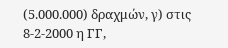(5.000.000) δραχμών, γ) στις 8-2-2000 η ΓΓ,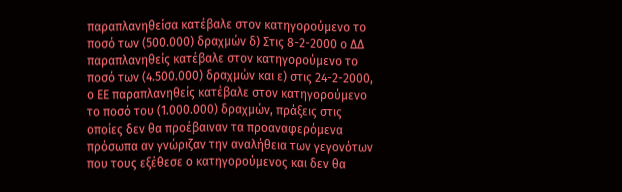παραπλανηθείσα κατέβαλε στον κατηγορούμενο το ποσό των (500.000) δραχμών δ) Στις 8-2-2000 ο ΔΔ παραπλανηθείς κατέβαλε στον κατηγορούμενο το ποσό των (4.500.000) δραχμών και ε) στις 24-2-2000, ο ΕΕ παραπλανηθείς κατέβαλε στον κατηγορούμενο το ποσό του (1.000.000) δραχμών, πράξεις στις οποίες δεν θα προέβαιναν τα προαναφερόμενα πρόσωπα αν γνώριζαν την αναλήθεια των γεγονότων που τους εξέθεσε ο κατηγορούμενος και δεν θα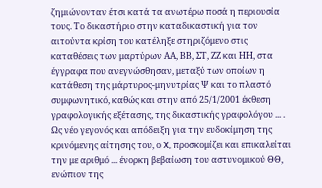ζημιώνονταν έτσι κατά τα ανωτέρω ποσά η περιουσία τους. Το δικαστήριο στην καταδικαστική για τον αιτούντα κρίση του κατέληξε στηριζόμενο στις καταθέσεις των μαρτύρων ΑΑ, ΒΒ, ΣΤ, ΖΖ και ΗΗ, στα έγγραφα που ανεγνώσθησαν, μεταξύ των οποίων η κατάθεση της μάρτυρος-μηνυτρίας Ψ και το πλαστό συμφωνητικό, καθώς και στην από 25/1/2001 έκθεση γραφολογικής εξέτασης, της δικαστικής γραφολόγου ... . Ως νέο γεγονός και απόδειξη για την ευδοκίμηση της κρινόμενης αίτησης του, ο X, προσκομίζει και επικαλείται την με αριθμό ... ένορκη βεβαίωση του αστυνομικού ΘΘ, ενώπιον της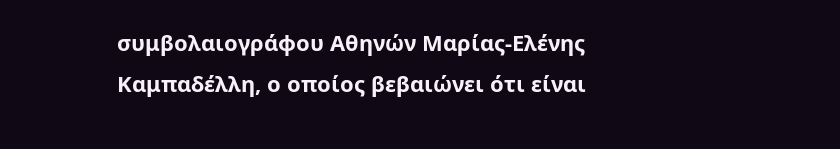συμβολαιογράφου Αθηνών Μαρίας-Ελένης Καμπαδέλλη, ο οποίος βεβαιώνει ότι είναι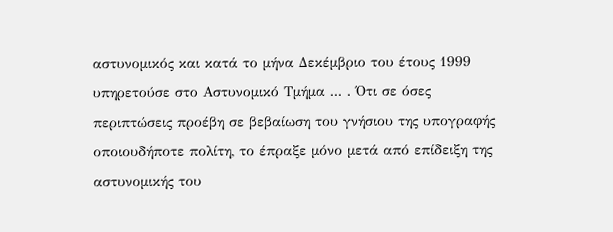αστυνομικός και κατά το μήνα Δεκέμβριο του έτους 1999 υπηρετούσε στο Αστυνομικό Τμήμα ... . Ότι σε όσες περιπτώσεις προέβη σε βεβαίωση του γνήσιου της υπογραφής οποιουδήποτε πολίτη, το έπραξε μόνο μετά από επίδειξη της αστυνομικής του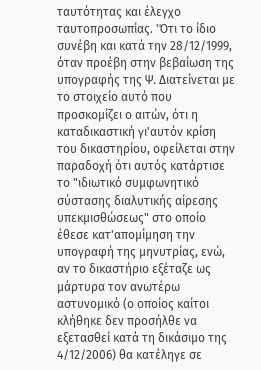ταυτότητας και έλεγχο ταυτοπροσωπίας. 'Ότι το ίδιο συνέβη και κατά την 28/12/1999, όταν προέβη στην βεβαίωση της υπογραφής της Ψ. Διατείνεται με το στοιχείο αυτό που προσκομίζει ο αιτών, ότι η καταδικαστική γι'αυτόν κρίση του δικαστηρίου, οφείλεται στην παραδοχή ότι αυτός κατάρτισε το "ιδιωτικό συμφωνητικό σύστασης διαλυτικής αίρεσης υπεκμισθώσεως" στο οποίο έθεσε κατ'απομίμηση την υπογραφή της μηνυτρίας, ενώ, αν το δικαστήριο εξέταζε ως μάρτυρα τον ανωτέρω αστυνομικό (ο οποίος καίτοι κλήθηκε δεν προσήλθε να εξετασθεί κατά τη δικάσιμο της 4/12/2006) θα κατέληγε σε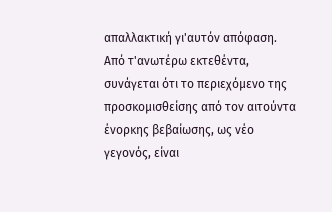απαλλακτική γι'αυτόν απόφαση. Από τ'ανωτέρω εκτεθέντα, συνάγεται ότι το περιεχόμενο της προσκομισθείσης από τον αιτούντα ένορκης βεβαίωσης, ως νέο γεγονός, είναι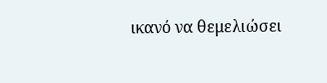ικανό να θεμελιώσει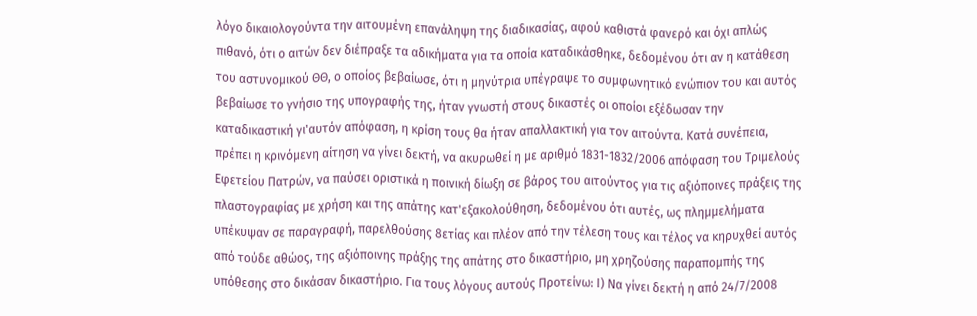λόγο δικαιολογούντα την αιτουμένη επανάληψη της διαδικασίας, αφού καθιστά φανερό και όχι απλώς πιθανό, ότι ο αιτών δεν διέπραξε τα αδικήματα για τα οποία καταδικάσθηκε, δεδομένου ότι αν η κατάθεση του αστυνομικού ΘΘ, ο οποίος βεβαίωσε, ότι η μηνύτρια υπέγραψε το συμφωνητικό ενώπιον του και αυτός βεβαίωσε το γνήσιο της υπογραφής της, ήταν γνωστή στους δικαστές οι οποίοι εξέδωσαν την καταδικαστική γι'αυτόν απόφαση, η κρίση τους θα ήταν απαλλακτική για τον αιτούντα. Κατά συνέπεια, πρέπει η κρινόμενη αίτηση να γίνει δεκτή, να ακυρωθεί η με αριθμό 1831-1832/2006 απόφαση του Τριμελούς Εφετείου Πατρών, να παύσει οριστικά η ποινική δίωξη σε βάρος του αιτούντος για τις αξιόποινες πράξεις της πλαστογραφίας με χρήση και της απάτης κατ'εξακολούθηση, δεδομένου ότι αυτές, ως πλημμελήματα υπέκυψαν σε παραγραφή, παρελθούσης 8ετίας και πλέον από την τέλεση τους και τέλος να κηρυχθεί αυτός από τούδε αθώος, της αξιόποινης πράξης της απάτης στο δικαστήριο, μη χρηζούσης παραπομπής της υπόθεσης στο δικάσαν δικαστήριο. Για τους λόγους αυτούς Προτείνω: Ι) Να γίνει δεκτή η από 24/7/2008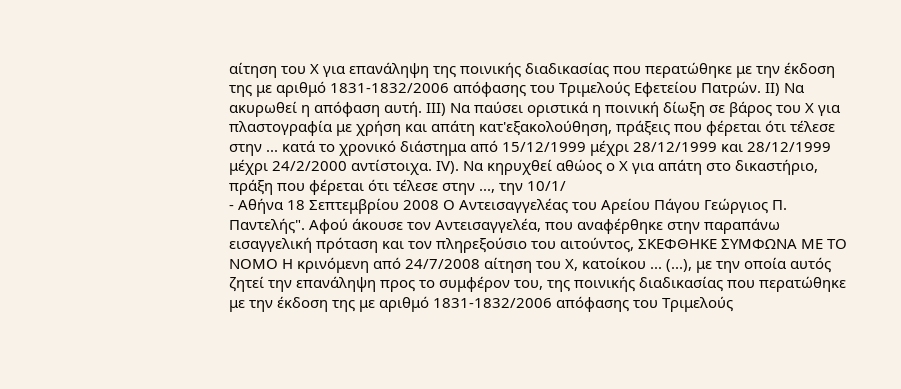αίτηση του Χ για επανάληψη της ποινικής διαδικασίας που περατώθηκε με την έκδοση της με αριθμό 1831-1832/2006 απόφασης του Τριμελούς Εφετείου Πατρών. ΙΙ) Να ακυρωθεί η απόφαση αυτή. ΙΙΙ) Να παύσει οριστικά η ποινική δίωξη σε βάρος του Χ για πλαστογραφία με χρήση και απάτη κατ'εξακολούθηση, πράξεις που φέρεται ότι τέλεσε στην ... κατά το χρονικό διάστημα από 15/12/1999 μέχρι 28/12/1999 και 28/12/1999 μέχρι 24/2/2000 αντίστοιχα. ΙV). Να κηρυχθεί αθώος ο Χ για απάτη στο δικαστήριο, πράξη που φέρεται ότι τέλεσε στην ..., την 10/1/
- Αθήνα 18 Σεπτεμβρίου 2008 Ο Αντεισαγγελέας του Αρείου Πάγου Γεώργιος Π. Παντελής". Αφού άκουσε τον Αντεισαγγελέα, που αναφέρθηκε στην παραπάνω εισαγγελική πρόταση και τον πληρεξούσιο του αιτούντος, ΣΚΕΦΘΗΚΕ ΣΥΜΦΩΝΑ ΜΕ ΤΟ ΝΟΜΟ Η κρινόμενη από 24/7/2008 αίτηση του Χ, κατοίκου ... (...), με την οποία αυτός ζητεί την επανάληψη προς το συμφέρον του, της ποινικής διαδικασίας που περατώθηκε με την έκδοση της με αριθμό 1831-1832/2006 απόφασης του Τριμελούς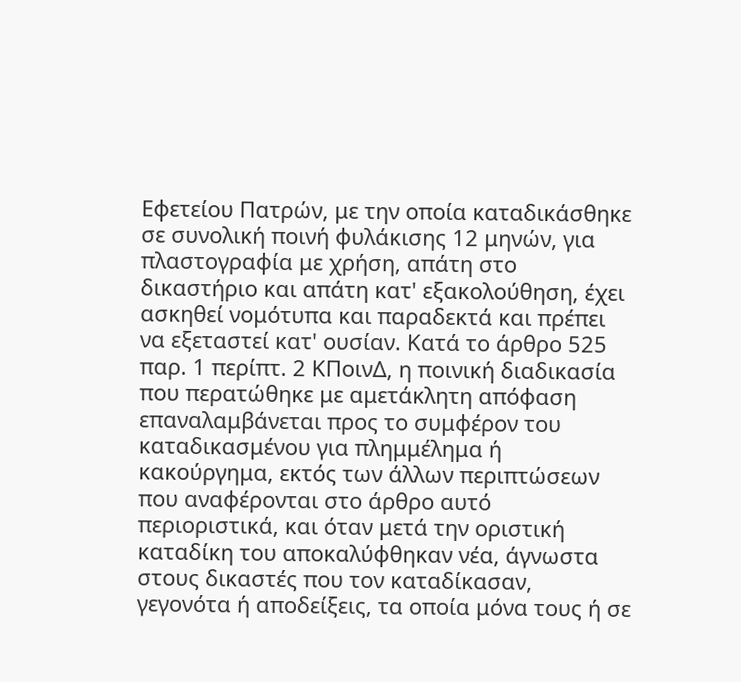Εφετείου Πατρών, με την οποία καταδικάσθηκε σε συνολική ποινή φυλάκισης 12 μηνών, για πλαστογραφία με χρήση, απάτη στο δικαστήριο και απάτη κατ' εξακολούθηση, έχει ασκηθεί νομότυπα και παραδεκτά και πρέπει να εξεταστεί κατ' ουσίαν. Κατά το άρθρο 525 παρ. 1 περίπτ. 2 ΚΠοινΔ, η ποινική διαδικασία που περατώθηκε με αμετάκλητη απόφαση επαναλαμβάνεται προς το συμφέρον του καταδικασμένου για πλημμέλημα ή κακούργημα, εκτός των άλλων περιπτώσεων που αναφέρονται στο άρθρο αυτό περιοριστικά, και όταν μετά την οριστική καταδίκη του αποκαλύφθηκαν νέα, άγνωστα στους δικαστές που τον καταδίκασαν, γεγονότα ή αποδείξεις, τα οποία μόνα τους ή σε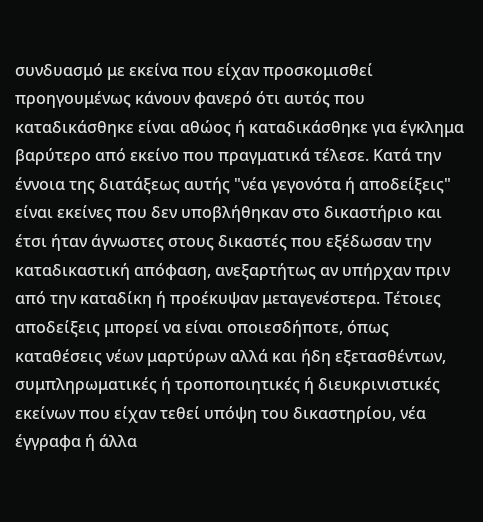συνδυασμό με εκείνα που είχαν προσκομισθεί προηγουμένως κάνουν φανερό ότι αυτός που καταδικάσθηκε είναι αθώος ή καταδικάσθηκε για έγκλημα βαρύτερο από εκείνο που πραγματικά τέλεσε. Κατά την έννοια της διατάξεως αυτής "νέα γεγονότα ή αποδείξεις" είναι εκείνες που δεν υποβλήθηκαν στο δικαστήριο και έτσι ήταν άγνωστες στους δικαστές που εξέδωσαν την καταδικαστική απόφαση, ανεξαρτήτως αν υπήρχαν πριν από την καταδίκη ή προέκυψαν μεταγενέστερα. Τέτοιες αποδείξεις μπορεί να είναι οποιεσδήποτε, όπως καταθέσεις νέων μαρτύρων αλλά και ήδη εξετασθέντων, συμπληρωματικές ή τροποποιητικές ή διευκρινιστικές εκείνων που είχαν τεθεί υπόψη του δικαστηρίου, νέα έγγραφα ή άλλα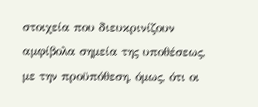στοιχεία που διευκρινίζουν αμφίβολα σημεία της υποθέσεως, με την προϋπόθεση, όμως, ότι οι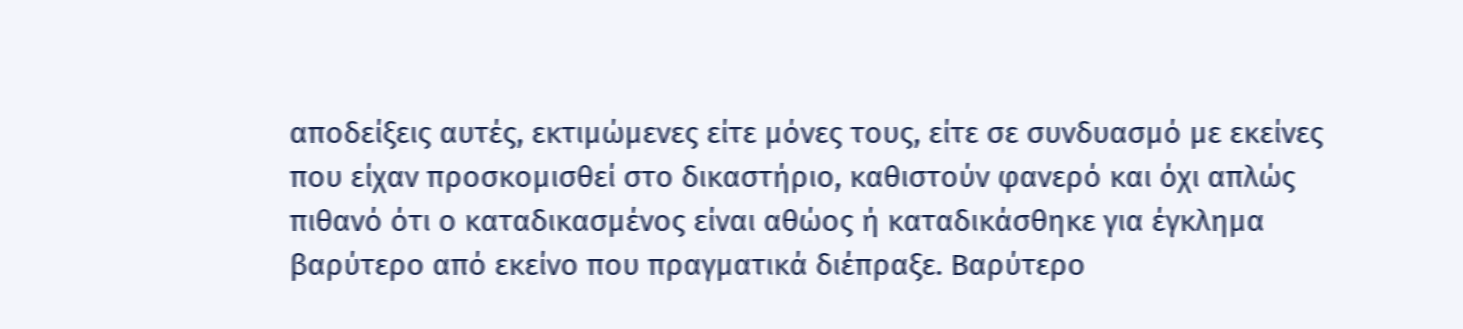αποδείξεις αυτές, εκτιμώμενες είτε μόνες τους, είτε σε συνδυασμό με εκείνες που είχαν προσκομισθεί στο δικαστήριο, καθιστούν φανερό και όχι απλώς πιθανό ότι ο καταδικασμένος είναι αθώος ή καταδικάσθηκε για έγκλημα βαρύτερο από εκείνο που πραγματικά διέπραξε. Βαρύτερο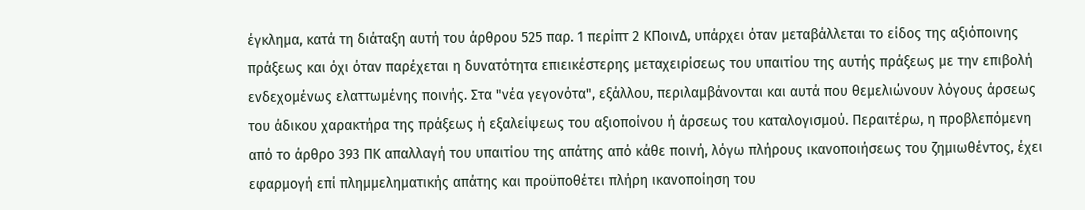έγκλημα, κατά τη διάταξη αυτή του άρθρου 525 παρ. 1 περίπτ 2 ΚΠοινΔ, υπάρχει όταν μεταβάλλεται το είδος της αξιόποινης πράξεως και όχι όταν παρέχεται η δυνατότητα επιεικέστερης μεταχειρίσεως του υπαιτίου της αυτής πράξεως με την επιβολή ενδεχομένως ελαττωμένης ποινής. Στα "νέα γεγονότα", εξάλλου, περιλαμβάνονται και αυτά που θεμελιώνουν λόγους άρσεως του άδικου χαρακτήρα της πράξεως ή εξαλείψεως του αξιοποίνου ή άρσεως του καταλογισμού. Περαιτέρω, η προβλεπόμενη από το άρθρο 393 ΠΚ απαλλαγή του υπαιτίου της απάτης από κάθε ποινή, λόγω πλήρους ικανοποιήσεως του ζημιωθέντος, έχει εφαρμογή επί πλημμεληματικής απάτης και προϋποθέτει πλήρη ικανοποίηση του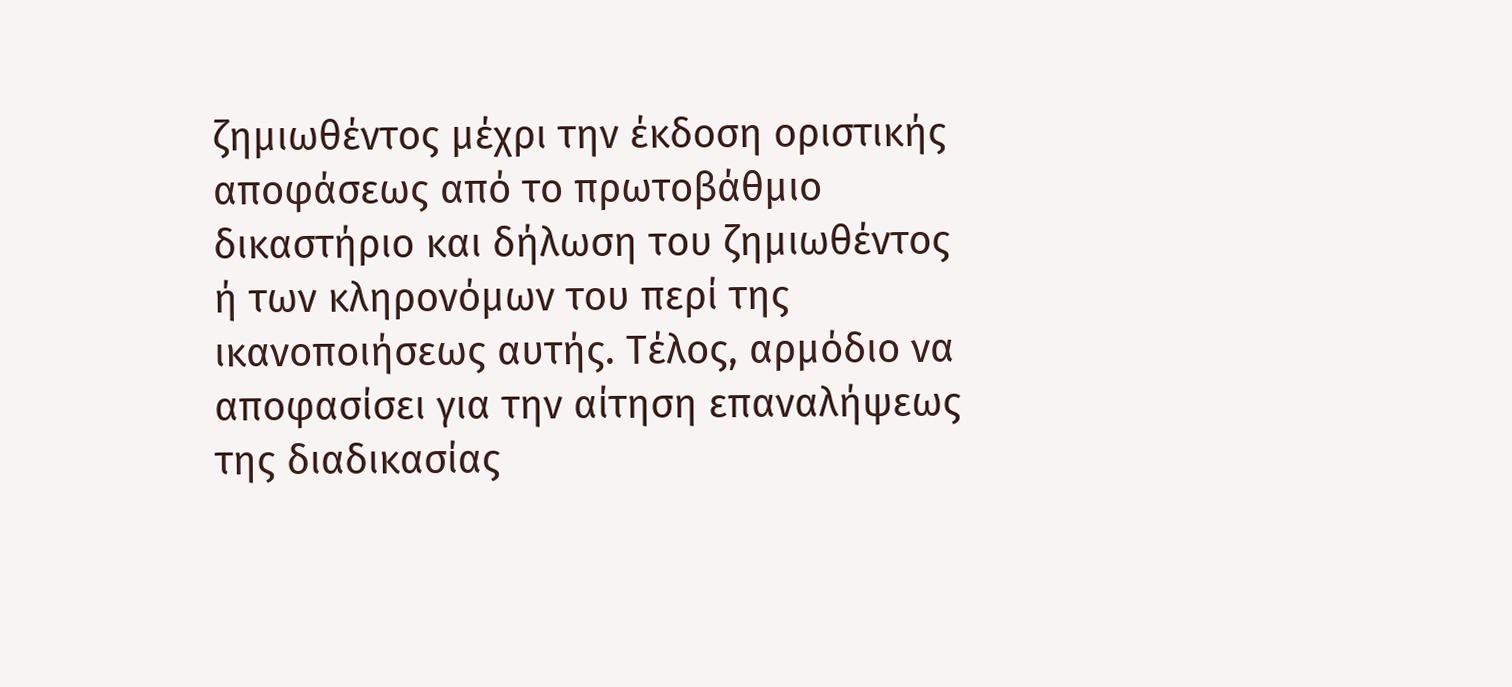ζημιωθέντος μέχρι την έκδοση οριστικής αποφάσεως από το πρωτοβάθμιο δικαστήριο και δήλωση του ζημιωθέντος ή των κληρονόμων του περί της ικανοποιήσεως αυτής. Τέλος, αρμόδιο να αποφασίσει για την αίτηση επαναλήψεως της διαδικασίας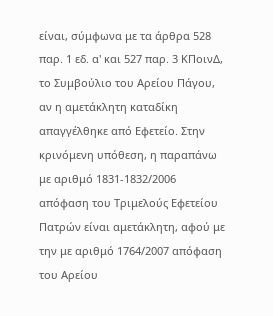είναι, σύμφωνα με τα άρθρα 528 παρ. 1 εδ. α' και 527 παρ. 3 ΚΠοινΔ, το Συμβούλιο του Αρείου Πάγου, αν η αμετάκλητη καταδίκη απαγγέλθηκε από Εφετείο. Στην κρινόμενη υπόθεση, η παραπάνω με αριθμό 1831-1832/2006 απόφαση του Τριμελούς Εφετείου Πατρών είναι αμετάκλητη, αφού με την με αριθμό 1764/2007 απόφαση του Αρείου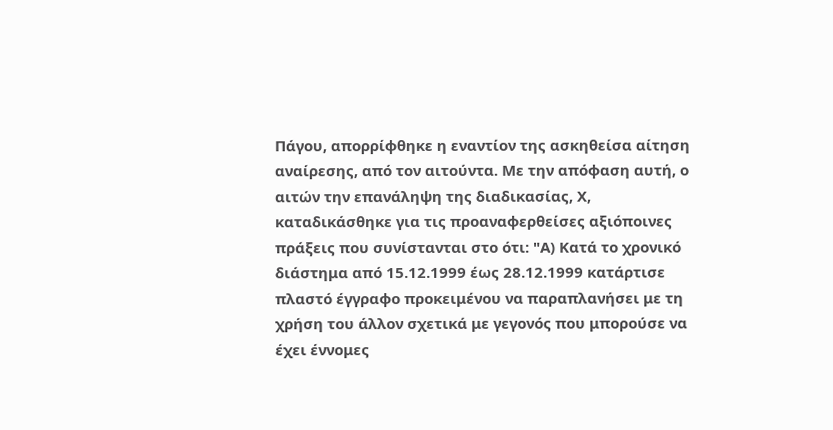Πάγου, απορρίφθηκε η εναντίον της ασκηθείσα αίτηση αναίρεσης, από τον αιτούντα. Με την απόφαση αυτή, ο αιτών την επανάληψη της διαδικασίας, Χ, καταδικάσθηκε για τις προαναφερθείσες αξιόποινες πράξεις που συνίστανται στο ότι: "Α) Κατά το χρονικό διάστημα από 15.12.1999 έως 28.12.1999 κατάρτισε πλαστό έγγραφο προκειμένου να παραπλανήσει με τη χρήση του άλλον σχετικά με γεγονός που μπορούσε να έχει έννομες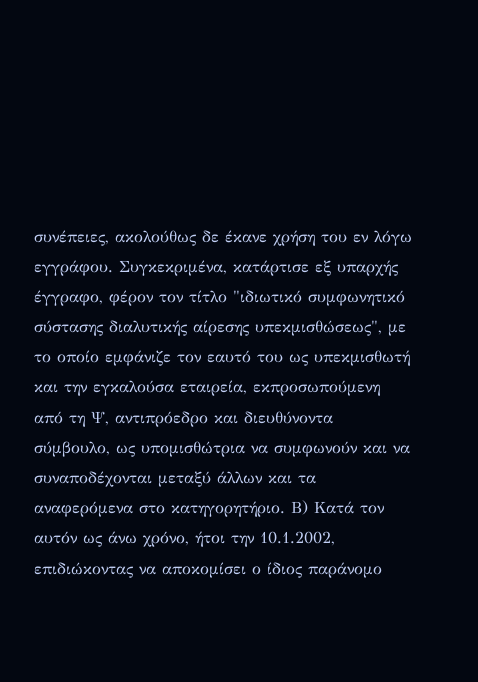συνέπειες, ακολούθως δε έκανε χρήση του εν λόγω εγγράφου. Συγκεκριμένα, κατάρτισε εξ υπαρχής έγγραφο, φέρον τον τίτλο "ιδιωτικό συμφωνητικό σύστασης διαλυτικής αίρεσης υπεκμισθώσεως", με το οποίο εμφάνιζε τον εαυτό του ως υπεκμισθωτή και την εγκαλούσα εταιρεία, εκπροσωπούμενη από τη Ψ, αντιπρόεδρο και διευθύνοντα σύμβουλο, ως υπομισθώτρια να συμφωνούν και να συναποδέχονται μεταξύ άλλων και τα αναφερόμενα στο κατηγορητήριο. Β) Κατά τον αυτόν ως άνω χρόνο, ήτοι την 10.1.2002, επιδιώκοντας να αποκομίσει ο ίδιος παράνομο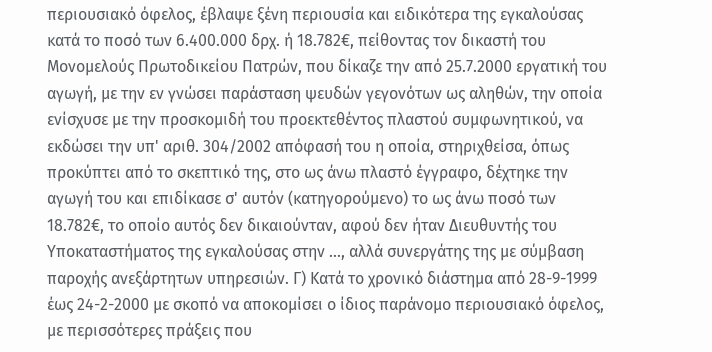περιουσιακό όφελος, έβλαψε ξένη περιουσία και ειδικότερα της εγκαλούσας κατά το ποσό των 6.400.000 δρχ. ή 18.782€, πείθοντας τον δικαστή του Μονομελούς Πρωτοδικείου Πατρών, που δίκαζε την από 25.7.2000 εργατική του αγωγή, με την εν γνώσει παράσταση ψευδών γεγονότων ως αληθών, την οποία ενίσχυσε με την προσκομιδή του προεκτεθέντος πλαστού συμφωνητικού, να εκδώσει την υπ' αριθ. 304/2002 απόφασή του η οποία, στηριχθείσα, όπως προκύπτει από το σκεπτικό της, στο ως άνω πλαστό έγγραφο, δέχτηκε την αγωγή του και επιδίκασε σ' αυτόν (κατηγορούμενο) το ως άνω ποσό των 18.782€, το οποίο αυτός δεν δικαιούνταν, αφού δεν ήταν Διευθυντής του Υποκαταστήματος της εγκαλούσας στην ..., αλλά συνεργάτης της με σύμβαση παροχής ανεξάρτητων υπηρεσιών. Γ) Κατά το χρονικό διάστημα από 28-9-1999 έως 24-2-2000 με σκοπό να αποκομίσει ο ίδιος παράνομο περιουσιακό όφελος, με περισσότερες πράξεις που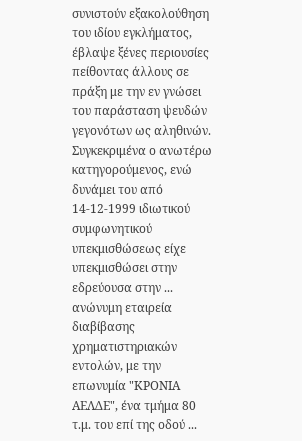συνιστούν εξακολούθηση του ιδίου εγκλήματος, έβλαψε ξένες περιουσίες πείθοντας άλλους σε πράξη με την εν γνώσει του παράσταση ψευδών γεγονότων ως αληθινών. Συγκεκριμένα ο ανωτέρω κατηγορούμενος, ενώ δυνάμει του από 14-12-1999 ιδιωτικού συμφωνητικού υπεκμισθώσεως είχε υπεκμισθώσει στην εδρεύουσα στην ... ανώνυμη εταιρεία διαβίβασης χρηματιστηριακών εντολών, με την επωνυμία "ΚΡΟΝΙΑ ΑΕΛΔΕ", ένα τμήμα 80 τ.μ. του επί της οδού ...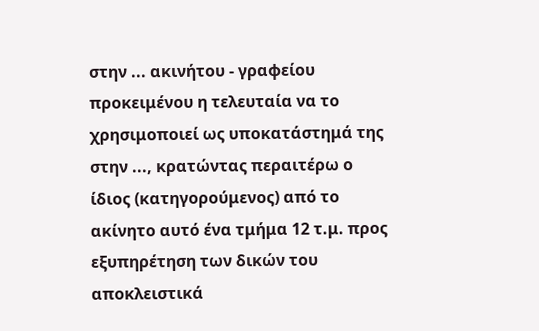στην ... ακινήτου - γραφείου προκειμένου η τελευταία να το χρησιμοποιεί ως υποκατάστημά της στην ..., κρατώντας περαιτέρω ο ίδιος (κατηγορούμενος) από το ακίνητο αυτό ένα τμήμα 12 τ.μ. προς εξυπηρέτηση των δικών του αποκλειστικά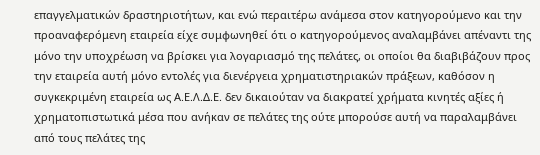επαγγελματικών δραστηριοτήτων, και ενώ περαιτέρω ανάμεσα στον κατηγορούμενο και την προαναφερόμενη εταιρεία είχε συμφωνηθεί ότι ο κατηγορούμενος αναλαμβάνει απέναντι της μόνο την υποχρέωση να βρίσκει για λογαριασμό της πελάτες, οι οποίοι θα διαβιβάζουν προς την εταιρεία αυτή μόνο εντολές για διενέργεια χρηματιστηριακών πράξεων, καθόσον η συγκεκριμένη εταιρεία ως Α.Ε.Λ.Δ.Ε. δεν δικαιούταν να διακρατεί χρήματα κινητές αξίες ή χρηματοπιστωτικά μέσα που ανήκαν σε πελάτες της ούτε μπορούσε αυτή να παραλαμβάνει από τους πελάτες της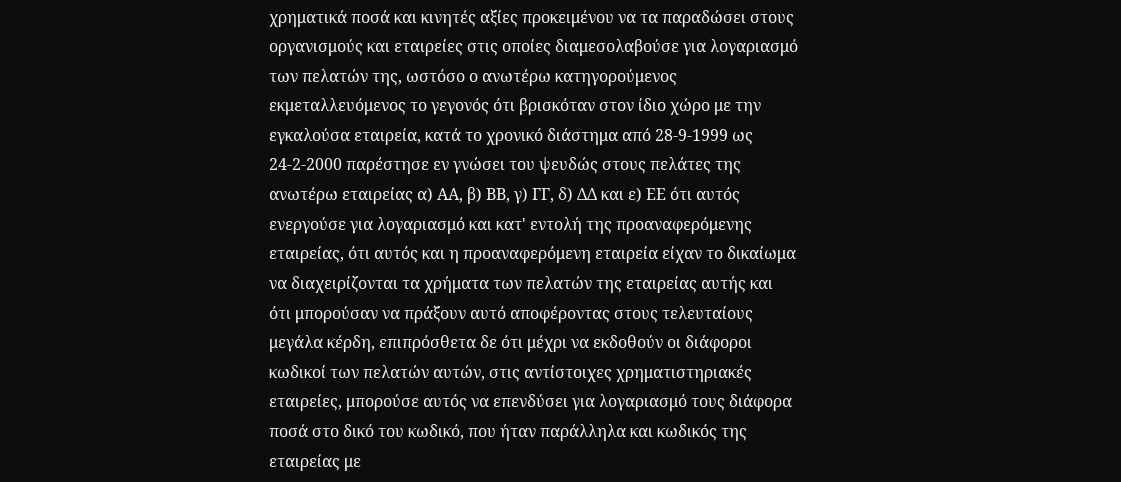χρηματικά ποσά και κινητές αξίες προκειμένου να τα παραδώσει στους οργανισμούς και εταιρείες στις οποίες διαμεσολαβούσε για λογαριασμό των πελατών της, ωστόσο ο ανωτέρω κατηγορούμενος εκμεταλλευόμενος το γεγονός ότι βρισκόταν στον ίδιο χώρο με την εγκαλούσα εταιρεία, κατά το χρονικό διάστημα από 28-9-1999 ως 24-2-2000 παρέστησε εν γνώσει του ψευδώς στους πελάτες της ανωτέρω εταιρείας α) ΑΑ, β) ΒΒ, γ) ΓΓ, δ) ΔΔ και ε) ΕΕ ότι αυτός ενεργούσε για λογαριασμό και κατ' εντολή της προαναφερόμενης εταιρείας, ότι αυτός και η προαναφερόμενη εταιρεία είχαν το δικαίωμα να διαχειρίζονται τα χρήματα των πελατών της εταιρείας αυτής και ότι μπορούσαν να πράξουν αυτό αποφέροντας στους τελευταίους μεγάλα κέρδη, επιπρόσθετα δε ότι μέχρι να εκδοθούν οι διάφοροι κωδικοί των πελατών αυτών, στις αντίστοιχες χρηματιστηριακές εταιρείες, μπορούσε αυτός να επενδύσει για λογαριασμό τους διάφορα ποσά στο δικό του κωδικό, που ήταν παράλληλα και κωδικός της εταιρείας με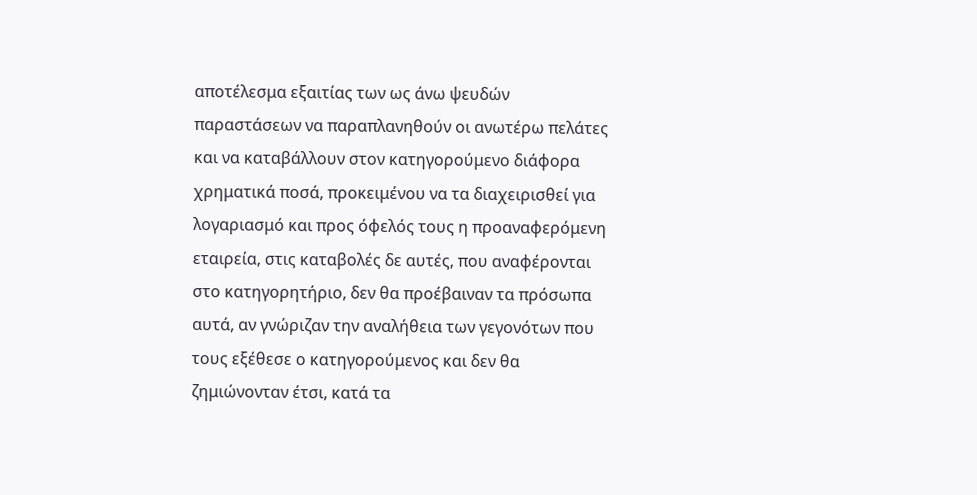αποτέλεσμα εξαιτίας των ως άνω ψευδών παραστάσεων να παραπλανηθούν οι ανωτέρω πελάτες και να καταβάλλουν στον κατηγορούμενο διάφορα χρηματικά ποσά, προκειμένου να τα διαχειρισθεί για λογαριασμό και προς όφελός τους η προαναφερόμενη εταιρεία, στις καταβολές δε αυτές, που αναφέρονται στο κατηγορητήριο, δεν θα προέβαιναν τα πρόσωπα αυτά, αν γνώριζαν την αναλήθεια των γεγονότων που τους εξέθεσε ο κατηγορούμενος και δεν θα ζημιώνονταν έτσι, κατά τα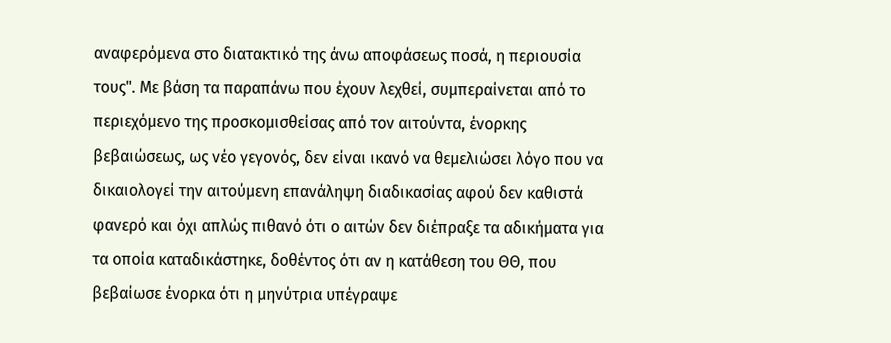αναφερόμενα στο διατακτικό της άνω αποφάσεως ποσά, η περιουσία τους". Με βάση τα παραπάνω που έχουν λεχθεί, συμπεραίνεται από το περιεχόμενο της προσκομισθείσας από τον αιτούντα, ένορκης βεβαιώσεως, ως νέο γεγονός, δεν είναι ικανό να θεμελιώσει λόγο που να δικαιολογεί την αιτούμενη επανάληψη διαδικασίας αφού δεν καθιστά φανερό και όχι απλώς πιθανό ότι ο αιτών δεν διέπραξε τα αδικήματα για τα οποία καταδικάστηκε, δοθέντος ότι αν η κατάθεση του ΘΘ, που βεβαίωσε ένορκα ότι η μηνύτρια υπέγραψε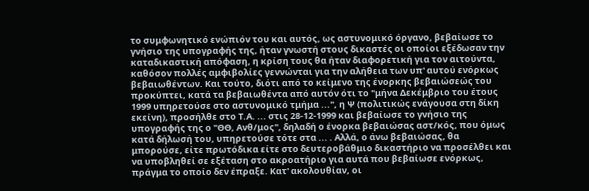το συμφωνητικό ενώπιόν του και αυτός, ως αστυνομικό όργανο, βεβαίωσε το γνήσιο της υπογραφής της, ήταν γνωστή στους δικαστές οι οποίοι εξέδωσαν την καταδικαστική απόφαση, η κρίση τους θα ήταν διαφορετική για τον αιτούντα, καθόσον πολλές αμφιβολίες γεννώνται για την αλήθεια των υπ' αυτού ενόρκως βεβαιωθέντων. Και τούτο, διότι από το κείμενο της ένορκης βεβαιώσεώς του προκύπτει, κατά τα βεβαιωθέντα από αυτόν ότι το "μήνα Δεκέμβριο του έτους 1999 υπηρετούσε στο αστυνομικό τμήμα ...", η Ψ (πολιτικώς ενάγουσα στη δίκη εκείνη), προσήλθε στο Τ.Α. ... στις 28-12-1999 και βεβαίωσε το γνήσιο της υπογραφής της ο "ΘΘ, Ανθ/μος", δηλαδή ο ένορκα βεβαιώσας αστ/κός, που όμως κατά δήλωσή του, υπηρετούσε τότε στα ... . Αλλά, ο άνω βεβαιώσας, θα μπορούσε, είτε πρωτόδικα είτε στο δευτεροβάθμιο δικαστήριο να προσέλθει και να υποβληθεί σε εξέταση στο ακροατήριο για αυτά που βεβαίωσε ενόρκως, πράγμα το οποίο δεν έπραξε. Κατ' ακολουθίαν, οι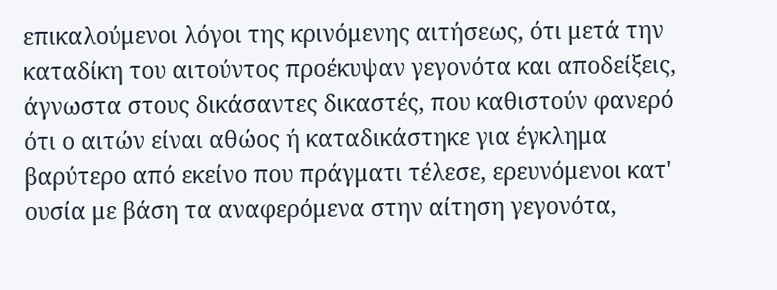επικαλούμενοι λόγοι της κρινόμενης αιτήσεως, ότι μετά την καταδίκη του αιτούντος προέκυψαν γεγονότα και αποδείξεις, άγνωστα στους δικάσαντες δικαστές, που καθιστούν φανερό ότι ο αιτών είναι αθώος ή καταδικάστηκε για έγκλημα βαρύτερο από εκείνο που πράγματι τέλεσε, ερευνόμενοι κατ' ουσία με βάση τα αναφερόμενα στην αίτηση γεγονότα,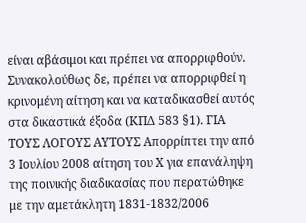είναι αβάσιμοι και πρέπει να απορριφθούν. Συνακολούθως δε, πρέπει να απορριφθεί η κρινομένη αίτηση και να καταδικασθεί αυτός στα δικαστικά έξοδα (ΚΠΔ 583 §1). ΓΙΑ ΤΟΥΣ ΛΟΓΟΥΣ ΑΥΤΟΥΣ Απορρίπτει την από 3 Ιουλίου 2008 αίτηση του Χ για επανάληψη της ποινικής διαδικασίας που περατώθηκε με την αμετάκλητη 1831-1832/2006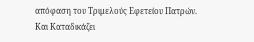απόφαση του Τριμελούς Εφετείου Πατρών. Και Καταδικάζει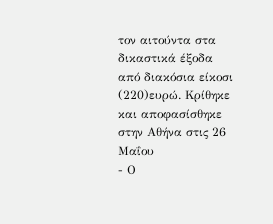τον αιτούντα στα δικαστικά έξοδα από διακόσια είκοσι
(220)ευρώ. Κρίθηκε και αποφασίσθηκε στην Αθήνα στις 26 Μαΐου
- Ο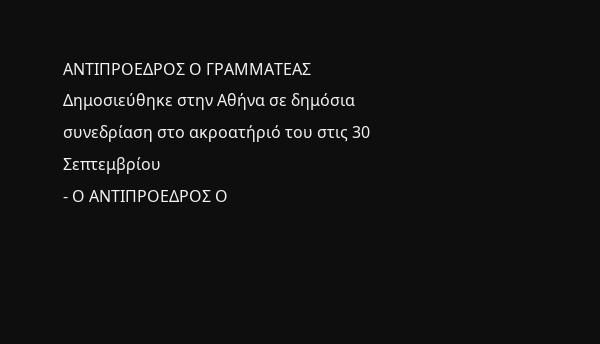ΑΝΤΙΠΡΟΕΔΡΟΣ Ο ΓΡΑΜΜΑΤΕΑΣ Δημοσιεύθηκε στην Αθήνα σε δημόσια συνεδρίαση στο ακροατήριό του στις 30 Σεπτεμβρίου
- Ο ΑΝΤΙΠΡΟΕΔΡΟΣ Ο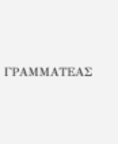ΓΡΑΜΜΑΤΕΑΣ